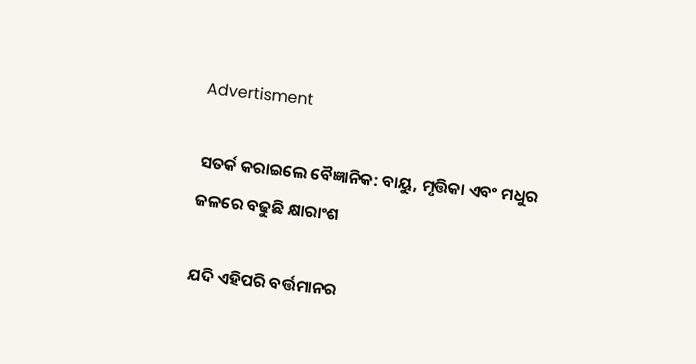Advertisment

ସତର୍କ କରାଇଲେ ବୈଜ୍ଞାନିକ: ବାୟୁ, ମୃତ୍ତିକା ଏବଂ ମଧୁର ଜଳରେ ବଢୁଛି କ୍ଷାରାଂଶ

ଯଦି ଏହିପରି ବର୍ତ୍ତମାନର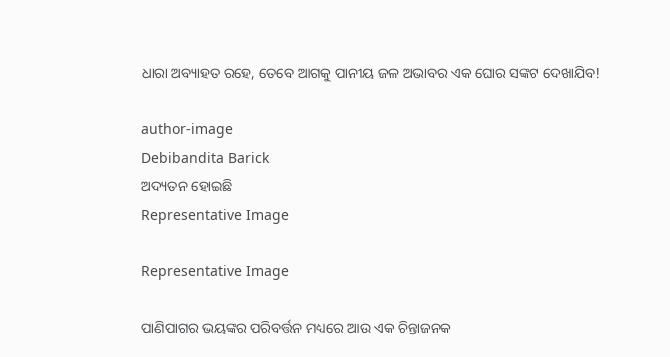ଧାରା ଅବ୍ୟାହତ ରହେ, ତେବେ ଆଗକୁ ପାନୀୟ ଜଳ ଅଭାବର ଏକ ଘୋର ସଙ୍କଟ ଦେଖାଯିବ!

author-image
Debibandita Barick
ଅଦ୍ୟତନ ହୋଇଛି
Representative Image

Representative Image

ପାଣିପାଗର ଭୟଙ୍କର ପରିବର୍ତ୍ତନ ମଧ୍ୟରେ ଆଉ ଏକ ଚିନ୍ତାଜନକ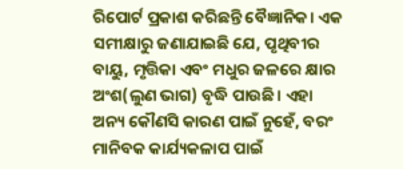ରିପୋର୍ଟ ପ୍ରକାଶ କରିଛନ୍ତି ବୈଜ୍ଞାନିକ। ଏକ ସମୀକ୍ଷାରୁ ଜଣାଯାଇଛି ଯେ, ପୃଥିବୀର ବାୟୁ, ମୃତ୍ତିକା ଏବଂ ମଧୁର ଜଳରେ କ୍ଷାର ଅଂଶ(ଲୁଣ ଭାଗ) ବୃଦ୍ଧି ପାଉଛି। ଏହା ଅନ୍ୟ କୌଣସି କାରଣ ପାଇଁ ନୁହେଁ, ବରଂ ମାନିବକ କାର୍ଯ୍ୟକଳାପ ପାଇଁ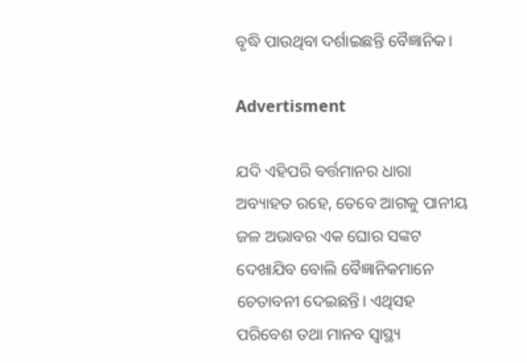ବୃଦ୍ଧି ପାଉଥିବା ଦର୍ଶାଇଛନ୍ତି ବୈଜ୍ଞାନିକ।

Advertisment

ଯଦି ଏହିପରି ବର୍ତ୍ତମାନର ଧାରା ଅବ୍ୟାହତ ରହେ, ତେବେ ଆଗକୁ ପାନୀୟ ଜଳ ଅଭାବର ଏକ ଘୋର ସଙ୍କଟ ଦେଖାଯିବ ବୋଲି ବୈଜ୍ଞାନିକମାନେ ଚେତାବନୀ ଦେଇଛନ୍ତି। ଏଥିସହ ପରିବେଶ ତଥା ମାନବ ସ୍ୱାସ୍ଥ୍ୟ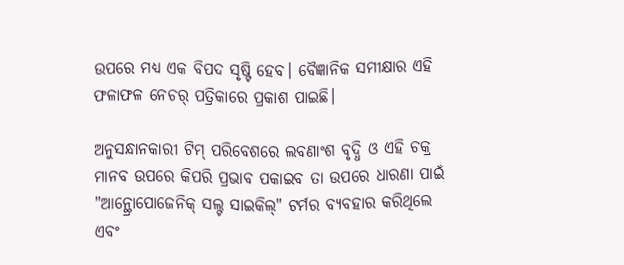ଉପରେ ମଧ୍ୟ ଏକ ବିପଦ ସୃଷ୍ଟି ହେବ। ବୈଜ୍ଞାନିକ ସମୀକ୍ଷାର ଏହି ଫଳାଫଳ ନେଚର୍ ପତ୍ରିକାରେ ପ୍ରକାଶ ପାଇଛି।

ଅନୁସନ୍ଧାନକାରୀ ଟିମ୍ ପରିବେଶରେ ଲବଣାଂଶ ବୃଦ୍ଧି ଓ ଏହି ଚକ୍ର ମାନବ ଉପରେ କିପରି ପ୍ରଭାବ ପକାଇବ ତା ଉପରେ ଧାରଣା ପାଇଁ "ଆନ୍ଥ୍ରୋପୋଜେନିକ୍ ସଲ୍ଟ ସାଇକିଲ୍" ଟର୍ମର ବ୍ୟବହାର କରିଥିଲେ ଏବଂ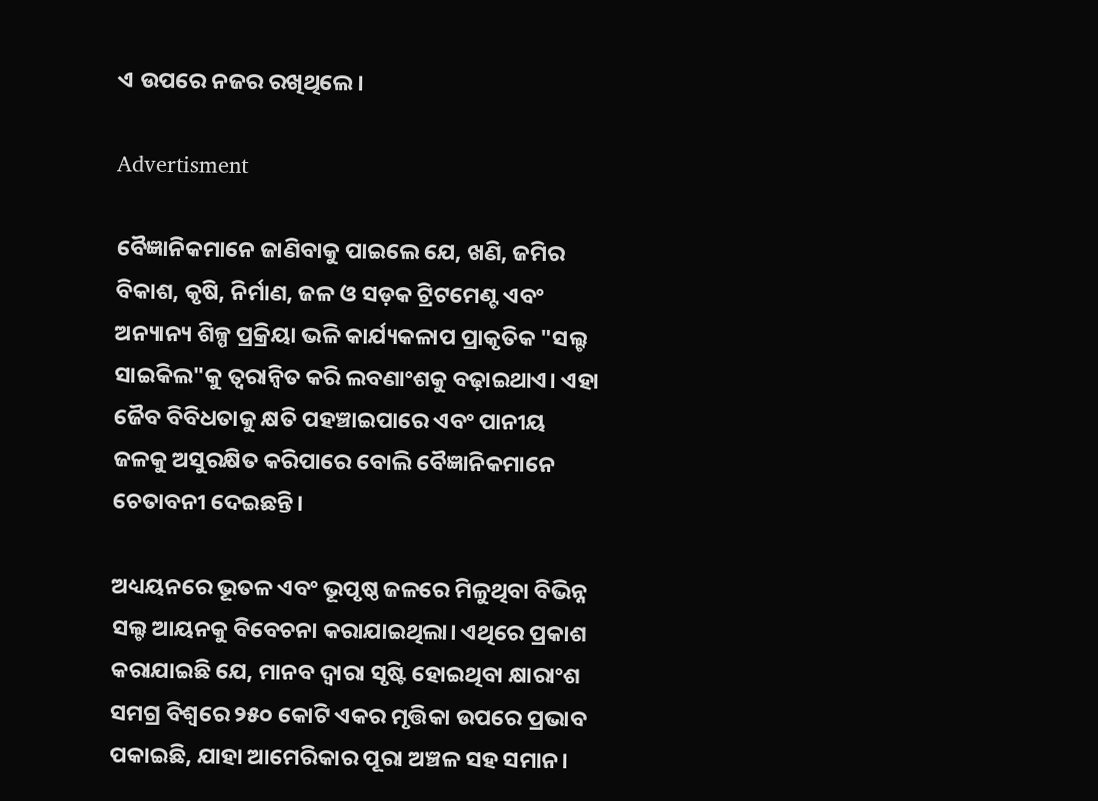ଏ ଉପରେ ନଜର ରଖିଥିଲେ।

Advertisment

ବୈଜ୍ଞାନିକମାନେ ଜାଣିବାକୁ ପାଇଲେ ଯେ, ଖଣି, ଜମିର ବିକାଶ, କୃଷି, ନିର୍ମାଣ, ଜଳ ଓ ସଡ଼କ ଟ୍ରିଟମେଣ୍ଟ ଏବଂ ଅନ୍ୟାନ୍ୟ ଶିଳ୍ପ ପ୍ରକ୍ରିୟା ଭଳି କାର୍ଯ୍ୟକଳାପ ପ୍ରାକୃତିକ "ସଲ୍ଟ ସାଇକିଲ"କୁ ତ୍ୱରାନ୍ୱିତ କରି ଲବଣାଂଶକୁ ବଢ଼ାଇଥାଏ। ଏହା ଜୈବ ବିବିଧତାକୁ କ୍ଷତି ପହଞ୍ଚାଇପାରେ ଏବଂ ପାନୀୟ ଜଳକୁ ଅସୁରକ୍ଷିତ କରିପାରେ ବୋଲି ବୈଜ୍ଞାନିକମାନେ ଚେତାବନୀ ଦେଇଛନ୍ତି।

ଅଧ୍ୟୟନରେ ଭୂତଳ ଏବଂ ଭୂପୃଷ୍ଠ ଜଳରେ ମିଳୁଥିବା ବିଭିନ୍ନ ସଲ୍ଟ ଆୟନକୁ ବିବେଚନା କରାଯାଇଥିଲା। ଏଥିରେ ପ୍ରକାଶ କରାଯାଇଛି ଯେ, ମାନବ ଦ୍ୱାରା ସୃଷ୍ଟି ହୋଇଥିବା କ୍ଷାରାଂଶ ସମଗ୍ର ବିଶ୍ୱରେ ୨୫୦ କୋଟି ଏକର ମୃତ୍ତିକା ଉପରେ ପ୍ରଭାବ ପକାଇଛି, ଯାହା ଆମେରିକାର ପୂରା ଅଞ୍ଚଳ ସହ ସମାନ।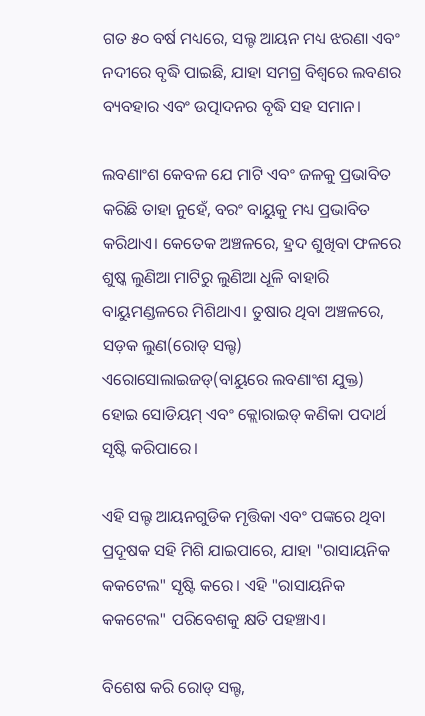ଗତ ୫୦ ବର୍ଷ ମଧ୍ୟରେ, ସଲ୍ଟ ଆୟନ ମଧ୍ୟ ଝରଣା ଏବଂ ନଦୀରେ ବୃଦ୍ଧି ପାଇଛି, ଯାହା ସମଗ୍ର ବିଶ୍ୱରେ ଲବଣର ବ୍ୟବହାର ଏବଂ ଉତ୍ପାଦନର ବୃଦ୍ଧି ସହ ସମାନ।

ଲବଣାଂଶ କେବଳ ଯେ ମାଟି ଏବଂ ଜଳକୁ ପ୍ରଭାବିତ କରିଛି ତାହା ନୁହେଁ, ବରଂ ବାୟୁକୁ ମଧ୍ୟ ପ୍ରଭାବିତ କରିଥାଏ। କେତେକ ଅଞ୍ଚଳରେ, ହ୍ରଦ ଶୁଖିବା ଫଳରେ ଶୁଷ୍କ ଲୁଣିଆ ମାଟିରୁ ଲୁଣିଆ ଧୂଳି ବାହାରି ବାୟୁମଣ୍ଡଳରେ ମିଶିଥାଏ। ତୁଷାର ଥିବା ଅଞ୍ଚଳରେ, ସଡ଼କ ଲୁଣ(ରୋଡ୍ ସଲ୍ଟ) ଏରୋସୋଲାଇଜଡ୍(ବାୟୁରେ ଲବଣାଂଶ ଯୁକ୍ତ) ହୋଇ ସୋଡିୟମ୍ ଏବଂ କ୍ଲୋରାଇଡ୍ କଣିକା ପଦାର୍ଥ ସୃଷ୍ଟି କରିପାରେ।

ଏହି ସଲ୍ଟ ଆୟନଗୁଡିକ ମୃତ୍ତିକା ଏବଂ ପଙ୍କରେ ଥିବା ପ୍ରଦୂଷକ ସହି ମିଶି ଯାଇପାରେ, ଯାହା "ରାସାୟନିକ କକଟେଲ" ସୃଷ୍ଟି କରେ। ଏହି "ରାସାୟନିକ କକଟେଲ" ପରିବେଶକୁ କ୍ଷତି ପହଞ୍ଚାଏ।

ବିଶେଷ କରି ରୋଡ୍ ସଲ୍ଟ,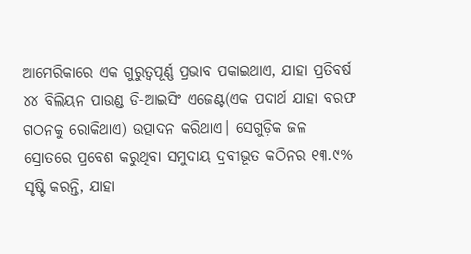ଆମେରିକାରେ ଏକ ଗୁରୁତ୍ୱପୂର୍ଣ୍ଣ ପ୍ରଭାବ ପକାଇଥାଏ, ଯାହା ପ୍ରତିବର୍ଷ ୪୪ ବିଲିୟନ ପାଉଣ୍ଡ ଡି-ଆଇସିଂ ଏଜେଣ୍ଟ(ଏକ ପଦାର୍ଥ ଯାହା ବରଫ ଗଠନକୁ ରୋକିଥାଏ) ଉତ୍ପାଦନ କରିଥାଏ। ସେଗୁଡ଼ିକ ଜଳ ସ୍ରୋତରେ ପ୍ରବେଶ କରୁଥିବା ସମୁଦାୟ ଦ୍ରବୀଭୂତ କଠିନର ୧୩.୯% ସୃଷ୍ଟି କରନ୍ତି, ଯାହା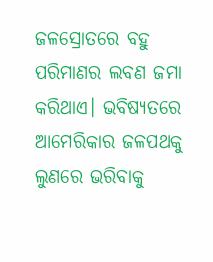ଜଳସ୍ରୋତରେ ବହୁ ପରିମାଣର ଲବଣ ଜମା କରିଥାଏ। ଭବିଷ୍ୟତରେ ଆମେରିକାର ଜଳପଥକୁ ଲୁଣରେ ଭରିବାକୁ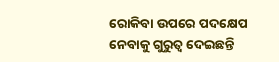ରୋକିବା ଉପରେ ପଦକ୍ଷେପ ନେବାକୁ ଗୁରୁତ୍ୱ ଦେଇଛନ୍ତି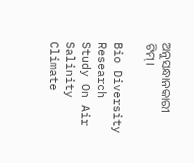ଅନୁସନ୍ଧାନକାରୀ ଟିମ୍।

Bio Diversity Research Study On Air Salinity Climate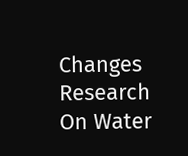Changes Research On Water